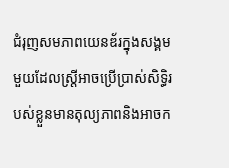ជំរុញសមភាពយេនឌ័រក្នុងសង្គមមួយដែលស្ត្រីអាចប្រើប្រាស់សិទ្ធិរបស់ខ្លួនមានតុល្យភាពនិងអាចក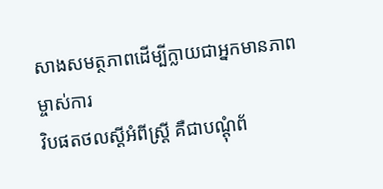សាងសមត្ថភាពដើម្បីក្លាយជាអ្នកមានភាពម្ចាស់ការ
វិបផតថលស្តីអំពីស្ត្រី គឺជាបណ្តុំព័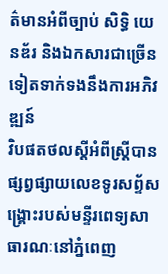ត៌មានអំពីច្បាប់ សិទ្ធិ យេនឌ័រ និងឯកសារជាច្រើនទៀតទាក់ទងនឹងការអភិវឌ្ឍន៍
វិបផតថលស្តីអំពីស្ត្រីបានផ្សព្វផ្សាយលេខទូរសព្ទ័សង្គ្រោះរបស់មន្ទីរពេទ្យសាធារណៈនៅភ្នំពេញ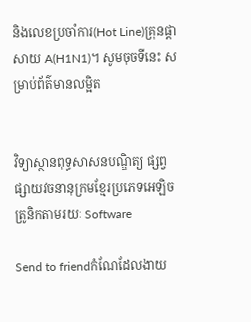និងលេខប្រចាំការ(Hot Line)គ្រុនផ្តាសាយ A(H1N1)។ សូមចុចទីនេះ សម្រាប់ព័ត៌មានលម្អិត


វិទ្យាស្ថានពុទ្ធសាសនបណ្ឌិត្យ ផ្សព្វផ្សាយវចនានុក្រមខ្មែរប្រភេទអេឡិចត្រូនិកតាមរយៈ Software

Send to friendកំណែដែលងាយ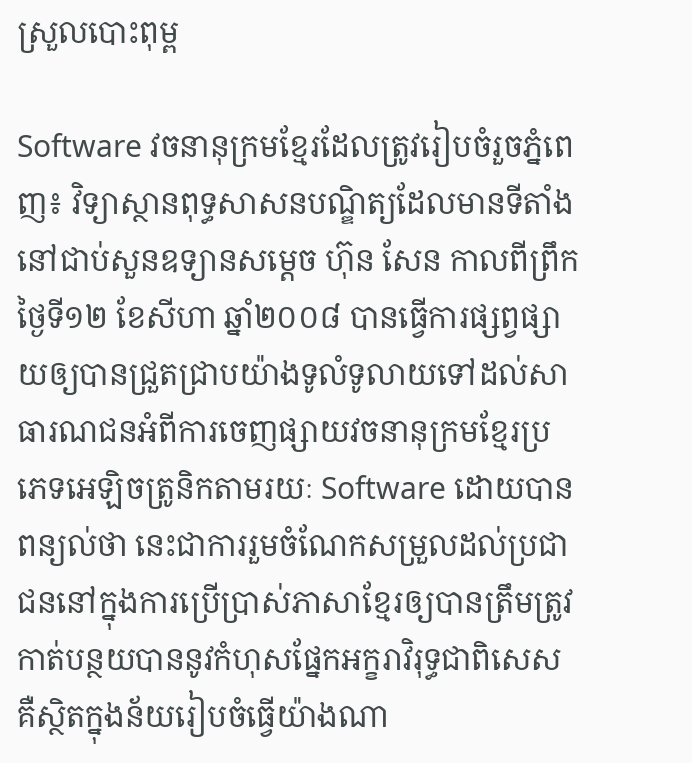ស្រួលបោះពុម្ព

Software វចនានុក្រមខ្មែរដែលត្រូវរៀបចំរួចភ្នំពេញ៖ វិទ្យាស្ថានពុទ្ធសាសនបណ្ឌិត្យដែលមានទីតាំងនៅជាប់សួនឧទ្យានសម្ដេច ហ៊ុន សែន កាលពីព្រឹកថ្ងៃទី១២ ខែសីហា ឆ្នាំ២០០៨ បានធ្វើការផ្សព្វផ្សាយឲ្យបានជ្រួតជ្រាបយ៉ាងទូលំទូលាយទៅដល់សាធារណជនអំពីការចេញផ្សាយវចនានុក្រមខ្មែរប្រភេទអេឡិចត្រូនិកតាមរយៈ Software ដោយបានពន្យល់ថា នេះជាការរួមចំណែកសម្រួលដល់ប្រជាជននៅក្នុងការប្រើប្រាស់ភាសាខ្មែរឲ្យបានត្រឹមត្រូវកាត់បន្ថយបាននូវកំហុសផ្នែកអក្ខរាវិរុទ្ធជាពិសេស គឺស្ថិតក្នុងន័យរៀបចំធ្វើយ៉ាងណា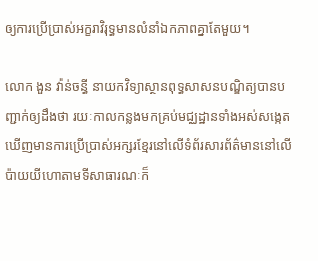ឲ្យការប្រើប្រាស់អក្ខរាវិរុទ្ធមានលំនាំឯកភាពគ្នាតែមួយ។

លោក ងួន វ៉ាន់ចន្ធី នាយកវិទ្យាស្ថានពុទ្ធសាសនបណ្ឌិត្យបានបញ្ជាក់ឲ្យដឹងថា រយៈកាលកន្លងមកគ្រប់មជ្ឈដ្ឋានទាំងអស់សង្កេតឃើញមានការប្រើប្រាស់អក្សរខ្មែរនៅលើទំព័រសារព័ត៌មាននៅលើប៉ាយយីហោតាមទីសាធារណៈក៏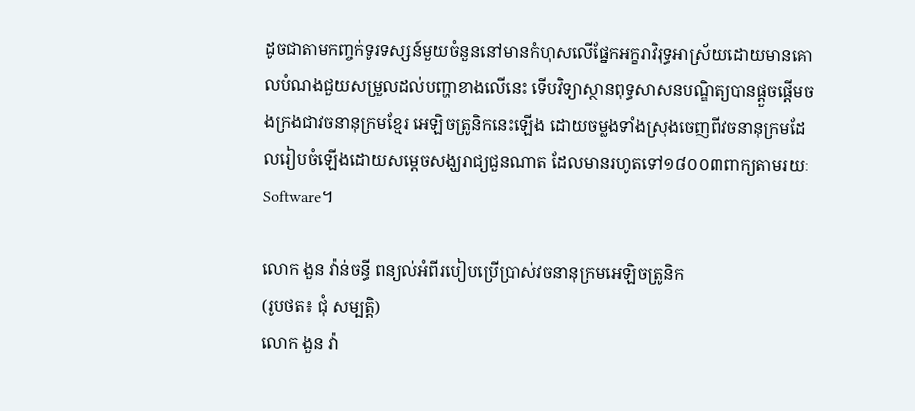ដូចជាតាមកញ្ចក់ទូរទស្សន៍មួយចំនួននៅមានកំហុសលើផ្នែកអក្ខរាវិរុទ្ធអាស្រ័យដោយមានគោលបំណងជួយសម្រួលដល់បញ្ហាខាងលើនេះ ទើបវិទ្យាស្ថានពុទ្ធសាសនបណ្ឌិត្យបានផ្ដួចផ្ដើមចងក្រងជាវចនានុក្រមខ្មែរ អេឡិចត្រូនិកនេះឡើង ដោយចម្លងទាំងស្រុងចេញពីវចនានុក្រមដែលរៀបចំឡើងដោយសម្ដេចសង្ឃរាជ្យជួនណាត ដែលមានរហូតទៅ១៨០០៣ពាក្យតាមរយៈ Software។

លោក ងួន វ៉ាន់ចន្ធី ពន្យល់អំពីរបៀបប្រើប្រាស់វចនានុក្រមអេឡិចត្រូនិក
(រូបថត៖ ជុំ សម្បត្តិ)
លោក ងួន វ៉ា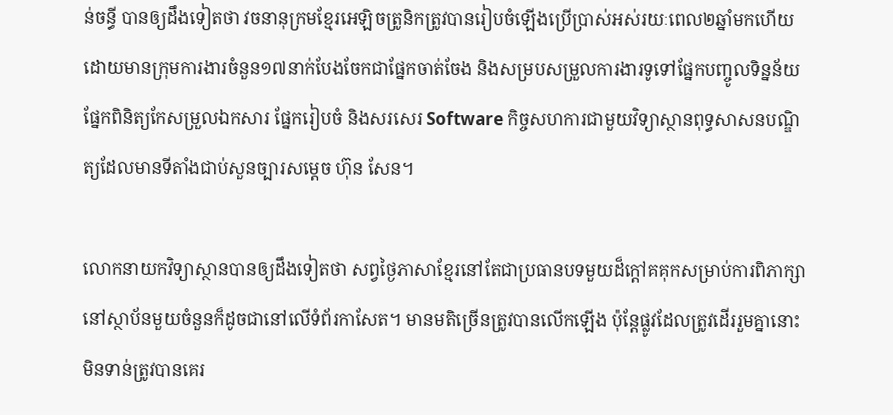ន់ចន្ធី បានឲ្យដឹងទៀតថា វចនានុក្រមខ្មែរអេឡិចត្រូនិកត្រូវបានរៀបចំឡើងប្រើប្រាស់អស់រយៈពេល២ឆ្នាំមកហើយដោយមានក្រុមការងារចំនួន១៧នាក់បែងចែកជាផ្នែកចាត់ចែង និងសម្របសម្រួលការងារទូទៅផ្នែកបញ្ចូលទិន្នន័យ ផ្នែកពិនិត្យកែសម្រួលឯកសារ ផ្នែករៀបចំ និងសរសេរ Software កិច្ចសហការជាមួយវិទ្យាស្ថានពុទ្ធសាសនបណ្ឌិត្យដែលមានទីតាំងជាប់សួនច្បារសម្ដេច ហ៊ុន សែន។

លោកនាយកវិទ្យាស្ថានបានឲ្យដឹងទៀតថា សព្វថ្ងៃភាសាខ្មែរនៅតែជាប្រធានបទមួយដ៏ក្ដៅគគុកសម្រាប់ការពិភាក្សានៅស្ថាប័នមួយចំនួនក៏ដូចជានៅលើទំព័រកាសែត។ មានមតិច្រើនត្រូវបានលើកឡើង ប៉ុន្តែផ្លូវដែលត្រូវដើររួមគ្នានោះមិនទាន់ត្រូវបានគេរ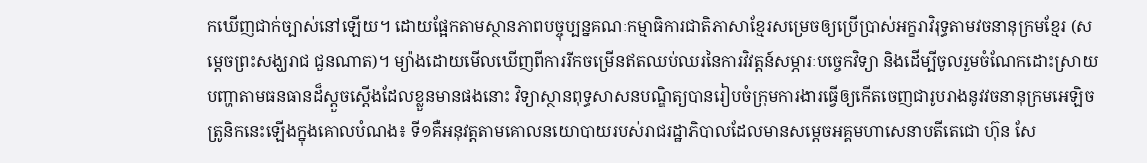កឃើញជាក់ច្បាស់នៅឡើយ។ ដោយផ្អែកតាមស្ថានភាពបច្ចុប្បន្នគណៈកម្មាធិការជាតិភាសាខ្មែរសម្រេចឲ្យប្រើប្រាស់អក្ខរាវិរុទ្ធតាមវចនានុក្រមខ្មែរ (សម្ដេចព្រះសង្ឃរាជ ជួនណាត)។ ម្យ៉ាងដោយមើលឃើញពីការរីកចម្រើនឥតឈប់ឈរនៃការវិវត្តន៍សម្ភារៈបច្ចេកវិទ្យា និងដើម្បីចូលរួមចំណែកដោះស្រាយបញ្ហាតាមធនធានដ៏ស្ដួចស្ដើងដែលខ្លួនមានផងនោះ វិទ្យាស្ថានពុទ្ធសាសនបណ្ឌិត្យបានរៀបចំក្រុមការងារធ្វើឲ្យកើតចេញជារូបរាងនូវវចនានុក្រមអេឡិចត្រូនិកនេះឡើងក្នុងគោលបំណង៖ ទី១គឺអនុវត្តតាមគោលនយោបាយរបស់រាជរដ្ឋាភិបាលដែលមានសម្ដេចអគ្គមហាសេនាបតីតេជោ ហ៊ុន សែ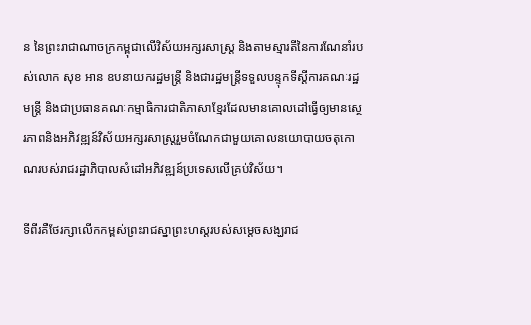ន នៃព្រះរាជាណាចក្រកម្ពុជាលើវិស័យអក្សរសាស្ត្រ និងតាមស្មារតីនៃការណែនាំរបស់លោក សុខ អាន ឧបនាយករដ្ឋមន្ត្រី និងជារដ្ឋមន្ត្រីទទួលបន្ទុកទីស្ដីការគណៈរដ្ឋមន្ត្រី និងជាប្រធានគណៈកម្មាធិការជាតិភាសាខ្មែរដែលមានគោលដៅធ្វើឲ្យមានស្ថេរភាពនិងអភិវឌ្ឍន៍វិស័យអក្សរសាស្ត្ររួមចំណែកជាមួយគោលនយោបាយចតុកោណរបស់រាជរដ្ឋាភិបាលសំដៅអភិវឌ្ឍន៍ប្រទេសលើគ្រប់វិស័យ។

ទីពីរគឺថែរក្សាលើកកម្ពស់ព្រះរាជស្នាព្រះហស្តរបស់សម្ដេចសង្ឃរាជ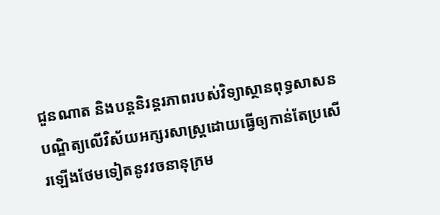ជួនណាត និងបន្តនិរន្តរភាពរបស់វិទ្យាស្ថានពុទ្ធសាសនបណ្ឌិត្យលើវិស័យអក្សរសាស្ត្រដោយធ្វើឲ្យកាន់តែប្រសើរឡើងថែមទៀតនូវវចនានុក្រម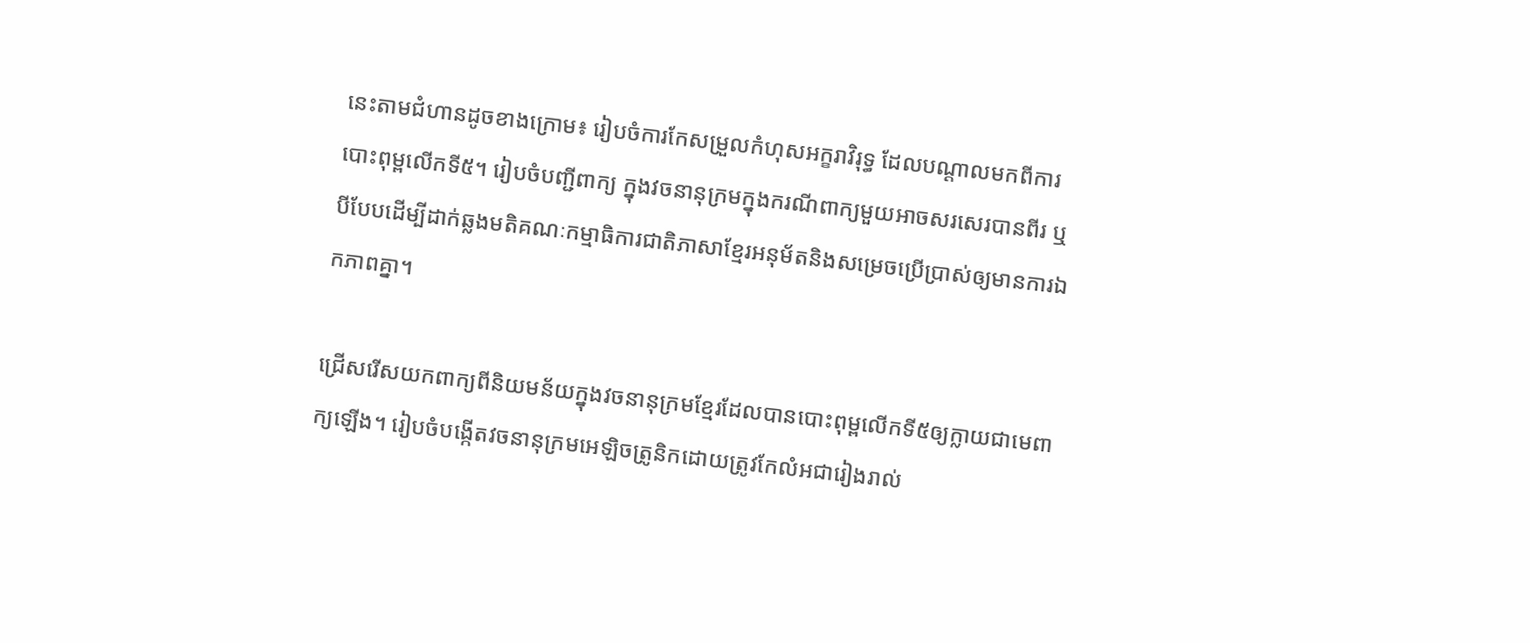នេះតាមជំហានដូចខាងក្រោម៖ រៀបចំការកែសម្រួលកំហុសអក្ខរាវិរុទ្ធ ដែលបណ្ដាលមកពីការបោះពុម្ពលើកទី៥។ រៀបចំបញ្ជីពាក្យ ក្នុងវចនានុក្រមក្នុងករណីពាក្យមួយអាចសរសេរបានពីរ ឬបីបែបដើម្បីដាក់ឆ្លងមតិគណៈកម្មាធិការជាតិភាសាខ្មែរអនុម័តនិងសម្រេចប្រើប្រាស់ឲ្យមានការឯកភាពគ្នា។

ជ្រើសរើសយកពាក្យពីនិយមន័យក្នុងវចនានុក្រមខ្មែរដែលបានបោះពុម្ពលើកទី៥ឲ្យក្លាយជាមេពាក្យឡើង។ រៀបចំបង្កើតវចនានុក្រមអេឡិចត្រូនិកដោយត្រូវកែលំអជារៀងរាល់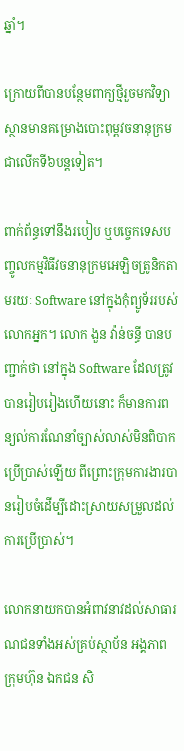ឆ្នាំ។

ក្រោយពីបានបន្ថែមពាក្យថ្មីរួចមកវិទ្យាស្ថានមានគម្រោងបោះពុម្ពវចនានុក្រមជាលើកទី៦បន្តទៀត។

ពាក់ព័ន្ធទៅនឹងរបៀប ឬបច្ចេកទេសបញ្ចូលកម្មវិធីវចនានុក្រមអេឡិចត្រូនិកតាមរយៈ Software នៅក្នុងកុំព្យូទ័ររបស់លោកអ្នក។ លោក ងួន វ៉ាន់ចន្ធី បានបញ្ជាក់ថា នៅក្នុង Software ដែលត្រូវបានរៀបរៀងហើយនោះ ក៏មានការពន្យល់ការណែនាំច្បាស់លាស់មិនពិបាកប្រើប្រាស់ឡើយ ពីព្រោះក្រុមការងារបានរៀបចំដើម្បីដោះស្រាយសម្រួលដល់ការប្រើប្រាស់។

លោកនាយកបានអំពាវនាវដល់សាធារណជនទាំងអស់គ្រប់ស្ថាប័ន អង្គភាព ក្រុមហ៊ុន ឯកជន សិ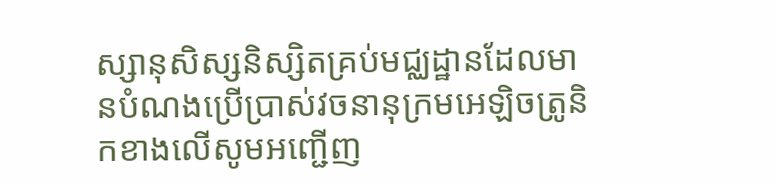ស្សានុសិស្សនិស្សិតគ្រប់មជ្ឈដ្ឋានដែលមានបំណងប្រើប្រាស់វចនានុក្រមអេឡិចត្រូនិកខាងលើសូមអញ្ជើញ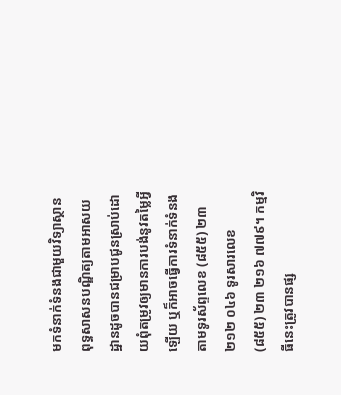មកទំនាក់ទំនងជាមួយវិទ្យាស្ថានពុទ្ធសាសនបណ្ឌិត្យតាមអាសយដ្ឋានដូចបានជម្រាបជូនស្រាប់ដោយពុំតម្រូវឲ្យមានការបង់នូវតម្លៃអ្វីឡើយ ឬក៏អាចធ្វើការទំនាក់ទំនងតាមទូរស័ព្ទលេខ (៨៥៥) ២៣ ២១២ ០៤៦ ទូរសារលេខ (៨៥៥) ២៣ ២១៦ ៧៧៩។ កម្មវិធីនេះត្រូវបានផ្ស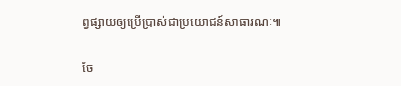ព្វផ្សាយឲ្យប្រើប្រាស់ជាប្រយោជន៍សាធារណៈ៕

ចែ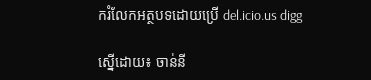ករំលែកអត្ថបទដោយប្រើ del.icio.us digg

ស្នើដោយ៖ ចាន់នី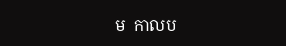ម  កាលប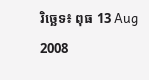រិច្ឆេទ៖ ពុធ 13 Aug 2008